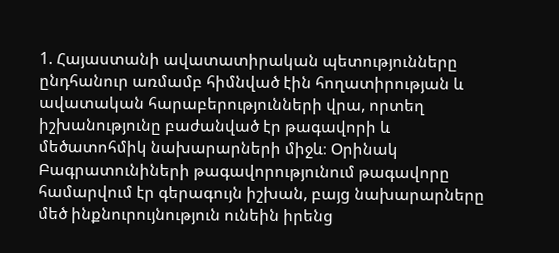1. Հայաստանի ավատատիրական պետությունները ընդհանուր առմամբ հիմնված էին հողատիրության և ավատական հարաբերությունների վրա, որտեղ իշխանությունը բաժանված էր թագավորի և մեծատոհմիկ նախարարների միջև։ Օրինակ Բագրատունիների թագավորությունում թագավորը համարվում էր գերագույն իշխան, բայց նախարարները մեծ ինքնուրույնություն ունեին իրենց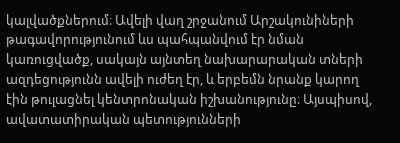կալվածքներում։ Ավելի վաղ շրջանում Արշակունիների թագավորությունում ևս պահպանվում էր նման կառուցվածք, սակայն այնտեղ նախարարական տների ազդեցությունն ավելի ուժեղ էր, և երբեմն նրանք կարող էին թուլացնել կենտրոնական իշխանությունը։ Այսպիսով, ավատատիրական պետությունների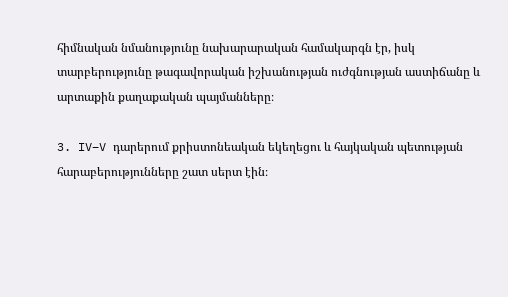հիմնական նմանությունը նախարարական համակարգն էր, իսկ տարբերությունը թագավորական իշխանության ուժգնության աստիճանը և արտաքին քաղաքական պայմանները։

3. IV–V դարերում քրիստոնեական եկեղեցու և հայկական պետության հարաբերությունները շատ սերտ էին։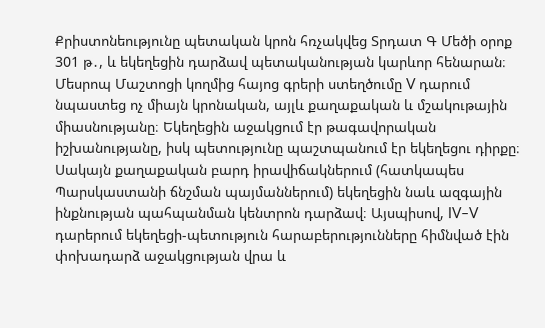Քրիստոնեությունը պետական կրոն հռչակվեց Տրդատ Գ Մեծի օրոք 301 թ․, և եկեղեցին դարձավ պետականության կարևոր հենարան։ Մեսրոպ Մաշտոցի կողմից հայոց գրերի ստեղծումը V դարում նպաստեց ոչ միայն կրոնական, այլև քաղաքական և մշակութային միասնությանը։ Եկեղեցին աջակցում էր թագավորական իշխանությանը, իսկ պետությունը պաշտպանում էր եկեղեցու դիրքը։ Սակայն քաղաքական բարդ իրավիճակներում (հատկապես Պարսկաստանի ճնշման պայմաններում) եկեղեցին նաև ազգային ինքնության պահպանման կենտրոն դարձավ։ Այսպիսով, IV–V դարերում եկեղեցի-պետություն հարաբերությունները հիմնված էին փոխադարձ աջակցության վրա և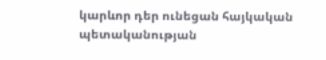կարևոր դեր ունեցան հայկական պետականության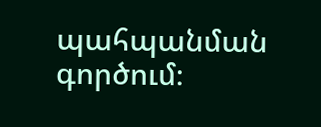պահպանման գործում։